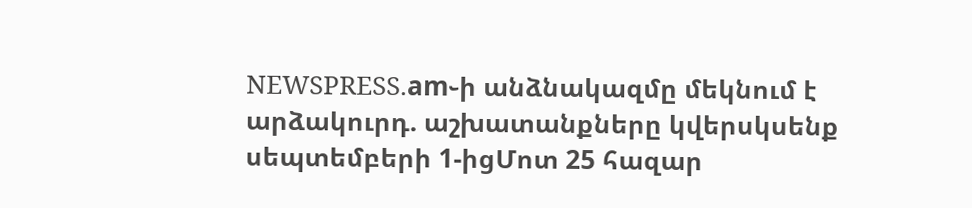NEWSPRESS.am֊ի անձնակազմը մեկնում է արձակուրդ. աշխատանքները կվերսկսենք սեպտեմբերի 1-իցՄոտ 25 հազար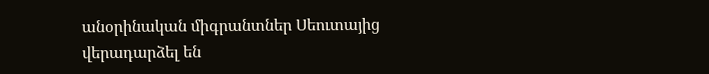անօրինական միգրանտներ Սեուտայից վերադարձել են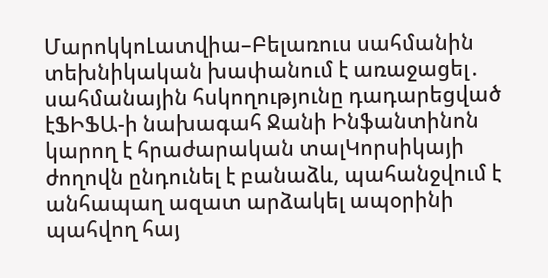ՄարոկկոԼատվիա–Բելառուս սահմանին տեխնիկական խափանում է առաջացել․ սահմանային հսկողությունը դադարեցված էՖԻՖԱ-ի նախագահ Ջանի Ինֆանտինոն կարող է հրաժարական տալԿորսիկայի ժողովն ընդունել է բանաձև, պահանջվում է անհապաղ ազատ արձակել ապօրինի պահվող հայ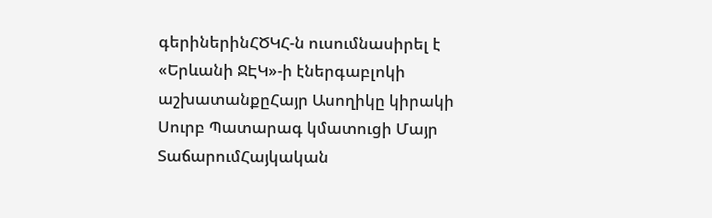գերիներինՀԾԿՀ-ն ուսումնասիրել է «Երևանի ՋԷԿ»-ի էներգաբլոկի աշխատանքըՀայր Ասողիկը կիրակի Սուրբ Պատարագ կմատուցի Մայր ՏաճարումՀայկական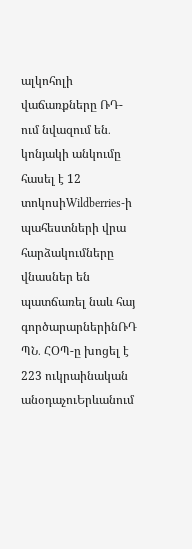ալկոհոլի վաճառքները ՌԴ-ում նվազում են․ կոնյակի անկումը հասել է 12 տոկոսիWildberries-ի պահեստների վրա հարձակումները վնասներ են պատճառել նաև հայ գործարարներինՌԴ ՊՆ․ ՀՕՊ-ը խոցել է 223 ուկրաինական անօդաչուԵրևանում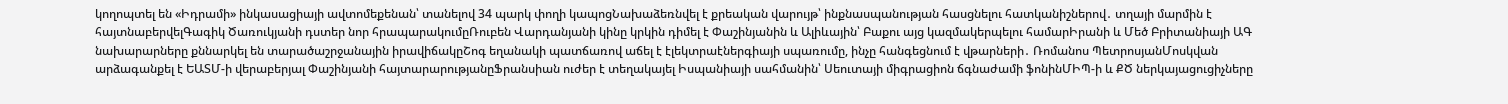կողոպտել են «Իդրամի» ինկասացիայի ավտոմեքենան՝ տանելով 34 պարկ փողի կապոցՆախաձեռնվել է քրեական վարույթ՝ ինքնասպանության հասցնելու հատկանիշներով․ տղայի մարմին է հայտնաբերվելԳագիկ Ծառուկյանի դստեր նոր հրապարակումըՌուբեն Վարդանյանի կինը կրկին դիմել է Փաշինյանին և Ալիևային՝ Բաքու այց կազմակերպելու համարԻրանի և Մեծ Բրիտանիայի ԱԳ նախարարները քննարկել են տարածաշրջանային իրավիճակըՇոգ եղանակի պատճառով աճել է էլեկտրաէներգիայի սպառումը, ինչը հանգեցնում է վթարների․ Ռոմանոս ՊետրոսյանՄոսկվան արձագանքել է ԵԱՏՄ-ի վերաբերյալ Փաշինյանի հայտարարությանըՖրանսիան ուժեր է տեղակայել Իսպանիայի սահմանին՝ Սեուտայի միգրացիոն ճգնաժամի ֆոնինՄԻՊ-ի և ՔԾ ներկայացուցիչները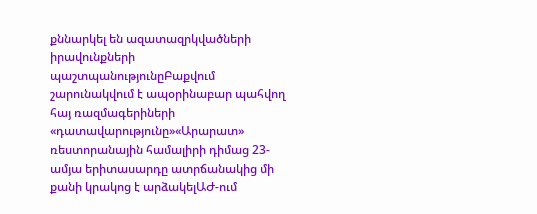քննարկել են ազատազրկվածների իրավունքների պաշտպանությունըԲաքվում շարունակվում է ապօրինաբար պահվող հայ ռազմագերիների «դատավարությունը»«Արարատ» ռեստորանային համալիրի դիմաց 23-ամյա երիտասարդը ատրճանակից մի քանի կրակոց է արձակելԱԺ-ում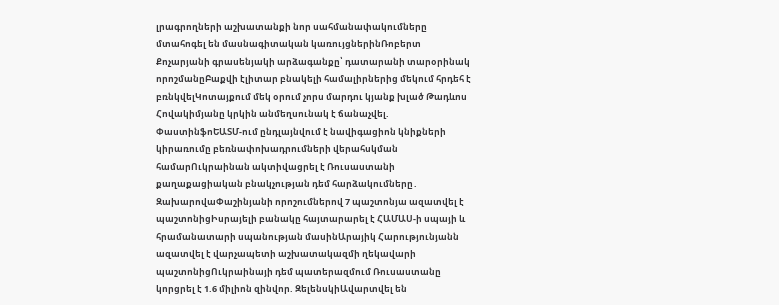լրագրողների աշխատանքի նոր սահմանափակումները մտահոգել են մասնագիտական կառույցներինՌոբերտ Քոչարյանի գրասենյակի արձագանքը՝ դատարանի տարօրինակ որոշմանըԲաքվի էլիտար բնակելի համալիրներից մեկում հրդեհ է բռնկվելԿոտայքում մեկ օրում չորս մարդու կյանք խլած Թադևոս Հովակիմյանը կրկին անմեղսունակ է ճանաչվել. ՓաստինֆոԵԱՏՄ-ում ընդլայնվում է նավիգացիոն կնիքների կիրառումը բեռնափոխադրումների վերահսկման համարՈւկրաինան ակտիվացրել է Ռուսաստանի քաղաքացիական բնակչության դեմ հարձակումները․ ԶախարովաՓաշինյանի որոշումներով 7 պաշտոնյա ազատվել է պաշտոնիցԻսրայելի բանակը հայտարարել է ՀԱՄԱՍ-ի սպայի և հրամանատարի սպանության մասինԱրայիկ Հարությունյանն ազատվել է վարչապետի աշխատակազմի ղեկավարի պաշտոնիցՈւկրաինայի դեմ պատերազմում Ռուսաստանը կորցրել է 1.6 միլիոն զինվոր. ԶելենսկիԱվարտվել են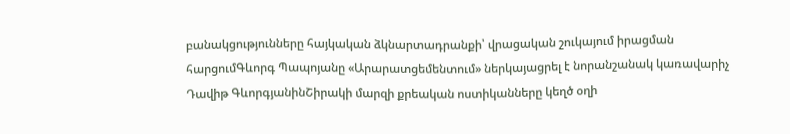բանակցությունները հայկական ձկնարտադրանքի՝ վրացական շուկայում իրացման հարցումԳևորգ Պապոյանը «Արարատցեմենտում» ներկայացրել է նորանշանակ կառավարիչ Դավիթ ԳևորգյանինՇիրակի մարզի քրեական ոստիկանները կեղծ օղի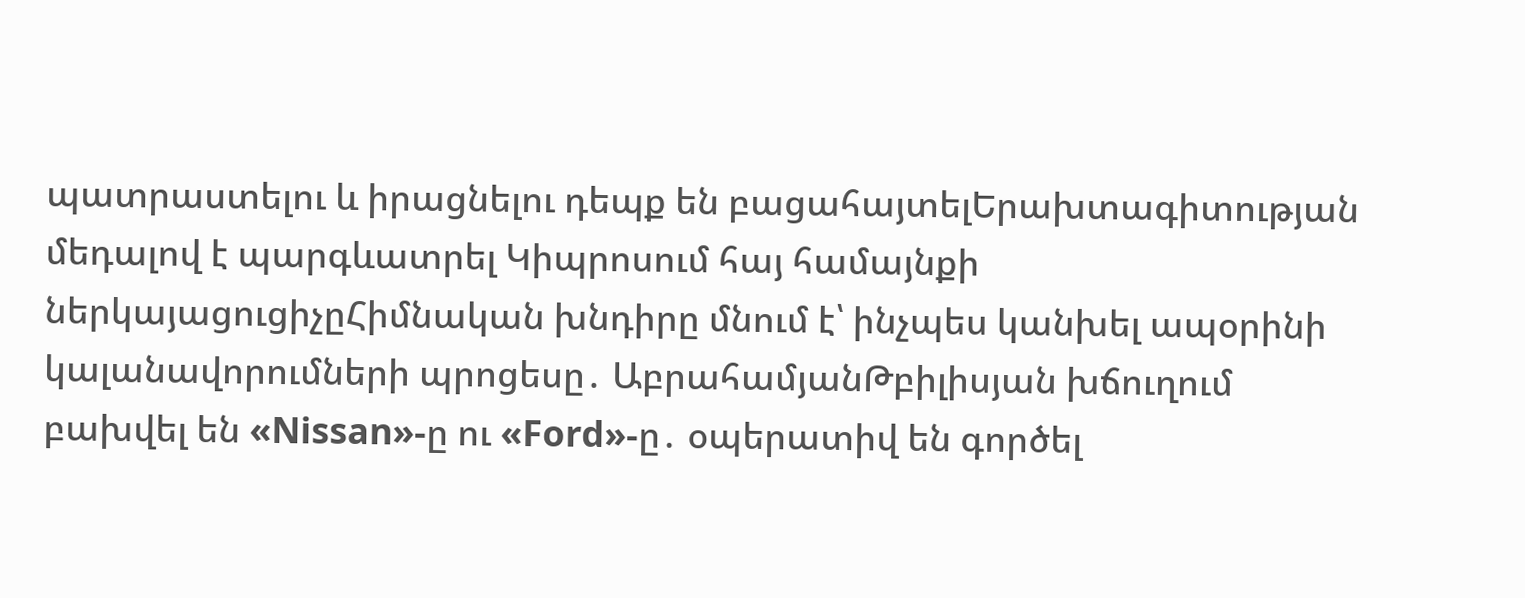պատրաստելու և իրացնելու դեպք են բացահայտելԵրախտագիտության մեդալով է պարգևատրել Կիպրոսում հայ համայնքի ներկայացուցիչըՀիմնական խնդիրը մնում է՝ ինչպես կանխել ապօրինի կալանավորումների պրոցեսը․ ԱբրահամյանԹբիլիսյան խճուղում բախվել են «Nissan»-ը ու «Ford»-ը․ օպերատիվ են գործել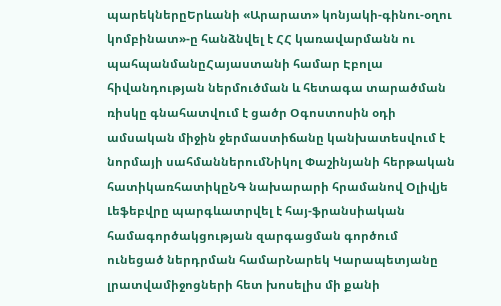պարեկներըԵրևանի «Արարատ» կոնյակի-գինու-օղու կոմբինատ»-ը հանձնվել է ՀՀ կառավարմանն ու պահպանմանըՀայաստանի համար Էբոլա հիվանդության ներմուծման և հետագա տարածման ռիսկը գնահատվում է ցածր Օգոստոսին օդի ամսական միջին ջերմաստիճանը կանխատեսվում է նորմայի սահմաններումՆիկոլ Փաշինյանի հերթական հատիկառհատիկըՆԳ նախարարի հրամանով Օլիվյե Լեֆեբվրը պարգևատրվել է հայ-ֆրանսիական համագործակցության զարգացման գործում ունեցած ներդրման համարՆարեկ Կարապետյանը լրատվամիջոցների հետ խոսելիս մի քանի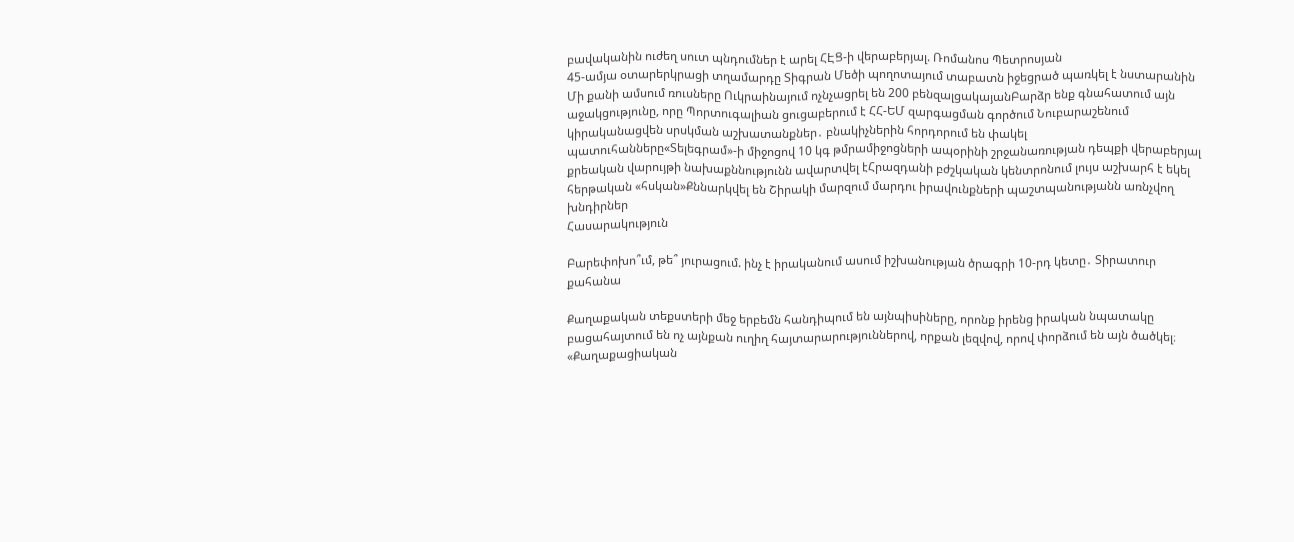բավականին ուժեղ սուտ պնդումներ է արել ՀԷՑ-ի վերաբերյալ. Ռոմանոս Պետրոսյան
45-ամյա օտարերկրացի տղամարդը Տիգրան Մեծի պողոտայում տաբատն իջեցրած պառկել է նստարանին
Մի քանի ամսում ռուսները Ուկրաինայում ոչնչացրել են 200 բենզալցակայանԲարձր ենք գնահատում այն աջակցությունը, որը Պորտուգալիան ցուցաբերում է ՀՀ-ԵՄ զարգացման գործում Նուբարաշենում կիրականացվեն սրսկման աշխատանքներ․ բնակիչներին հորդորում են փակել պատուհանները«Տելեգրամ»-ի միջոցով 10 կգ թմրամիջոցների ապօրինի շրջանառության դեպքի վերաբերյալ քրեական վարույթի նախաքննությունն ավարտվել էՀրազդանի բժշկական կենտրոնում լույս աշխարհ է եկել հերթական «հսկան»Քննարկվել են Շիրակի մարզում մարդու իրավունքների պաշտպանությանն առնչվող խնդիրներ
Հասարակություն

Բարեփոխո՞ւմ, թե՞ յուրացում. ինչ է իրականում ասում իշխանության ծրագրի 10-րդ կետը․ Տիրատուր քահանա

Քաղաքական տեքստերի մեջ երբեմն հանդիպում են այնպիսիները, որոնք իրենց իրական նպատակը բացահայտում են ոչ այնքան ուղիղ հայտարարություններով, որքան լեզվով, որով փորձում են այն ծածկել։ «Քաղաքացիական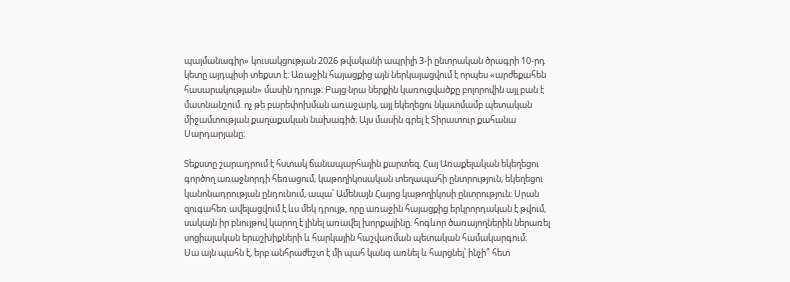պայմանագիր» կուսակցության 2026 թվականի ապրիլի 3-ի ընտրական ծրագրի 10-րդ կետը այդպիսի տեքստ է։ Առաջին հայացքից այն ներկայացվում է որպես «արժեքահեն հասարակության» մասին դրույթ։ Բայց նրա ներքին կառուցվածքը բոլորովին այլ բան է մատնանշում. ոչ թե բարեփոխման առաջարկ, այլ եկեղեցու նկատմամբ պետական միջամտության քաղաքական նախագիծ։ Այս մասին գրել է Տիրատուր քահանա Սարդարյանը։

Տեքստը շարադրում է հստակ ճանապարհային քարտեզ. Հայ Առաքելական եկեղեցու գործող առաջնորդի հեռացում, կաթողիկոսական տեղապահի ընտրություն, եկեղեցու կանոնադրության ընդունում, ապա՝ Ամենայն Հայոց կաթողիկոսի ընտրություն։ Սրան զուգահեռ ավելացվում է ևս մեկ դրույթ, որը առաջին հայացքից երկրորդական է թվում, սակայն իր բնույթով կարող է լինել առավել խորքայինը. հոգևոր ծառայողներին ներառել սոցիալական երաշխիքների և հարկային հաշվառման պետական համակարգում։
Սա այն պահն է, երբ անհրաժեշտ է մի պահ կանգ առնել և հարցնել՝ ինչի՞ հետ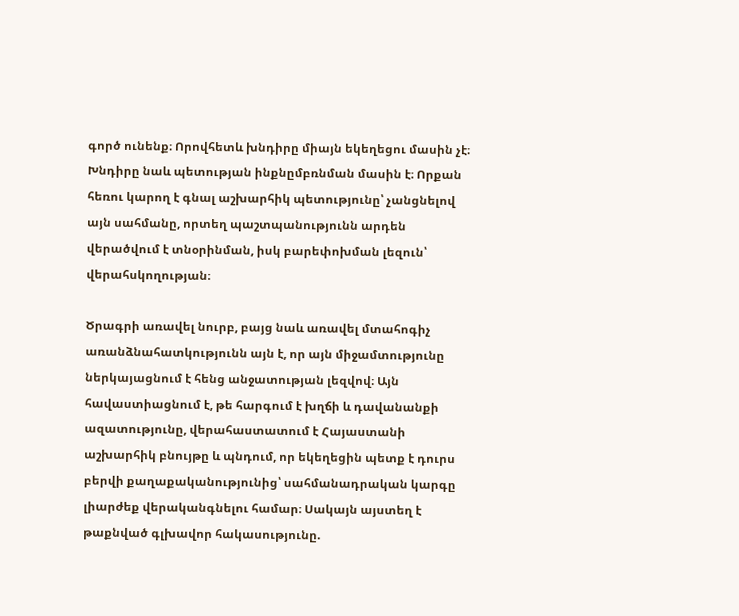գործ ունենք։ Որովհետև խնդիրը միայն եկեղեցու մասին չէ։ Խնդիրը նաև պետության ինքնըմբռնման մասին է։ Որքան հեռու կարող է գնալ աշխարհիկ պետությունը՝ չանցնելով այն սահմանը, որտեղ պաշտպանությունն արդեն վերածվում է տնօրինման, իսկ բարեփոխման լեզուն՝ վերահսկողության։

Ծրագրի առավել նուրբ, բայց նաև առավել մտահոգիչ առանձնահատկությունն այն է, որ այն միջամտությունը ներկայացնում է հենց անջատության լեզվով։ Այն հավաստիացնում է, թե հարգում է խղճի և դավանանքի ազատությունը, վերահաստատում է Հայաստանի աշխարհիկ բնույթը և պնդում, որ եկեղեցին պետք է դուրս բերվի քաղաքականությունից՝ սահմանադրական կարգը լիարժեք վերականգնելու համար։ Սակայն այստեղ է թաքնված գլխավոր հակասությունը.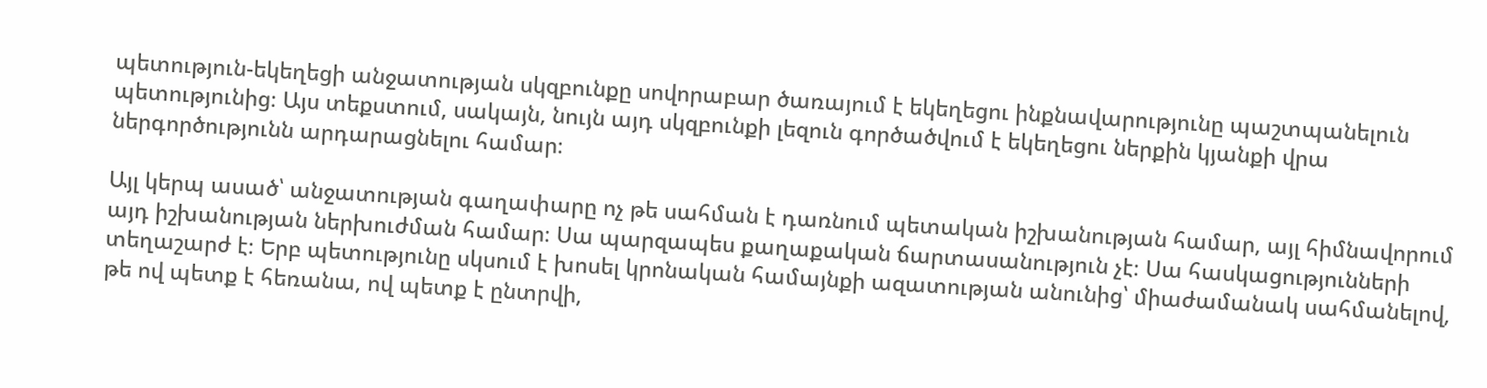պետություն-եկեղեցի անջատության սկզբունքը սովորաբար ծառայում է եկեղեցու ինքնավարությունը պաշտպանելուն պետությունից։ Այս տեքստում, սակայն, նույն այդ սկզբունքի լեզուն գործածվում է եկեղեցու ներքին կյանքի վրա ներգործությունն արդարացնելու համար։

Այլ կերպ ասած՝ անջատության գաղափարը ոչ թե սահման է դառնում պետական իշխանության համար, այլ հիմնավորում այդ իշխանության ներխուժման համար։ Սա պարզապես քաղաքական ճարտասանություն չէ։ Սա հասկացությունների տեղաշարժ է։ Երբ պետությունը սկսում է խոսել կրոնական համայնքի ազատության անունից՝ միաժամանակ սահմանելով, թե ով պետք է հեռանա, ով պետք է ընտրվի,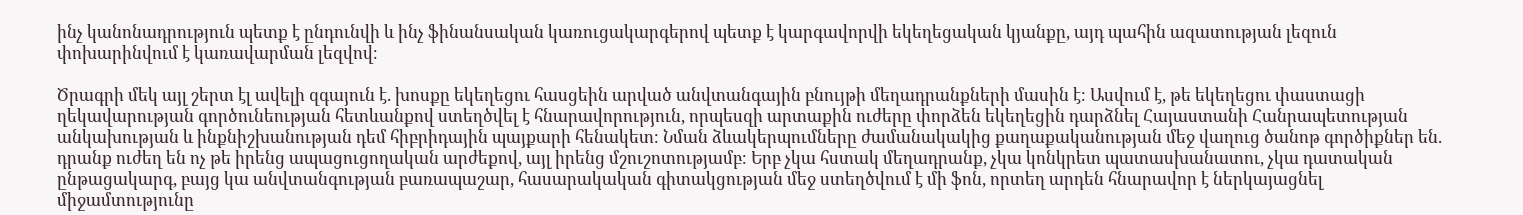ինչ կանոնադրություն պետք է ընդունվի և ինչ ֆինանսական կառուցակարգերով պետք է կարգավորվի եկեղեցական կյանքը, այդ պահին ազատության լեզուն փոխարինվում է կառավարման լեզվով։

Ծրագրի մեկ այլ շերտ էլ ավելի զգայուն է. խոսքը եկեղեցու հասցեին արված անվտանգային բնույթի մեղադրանքների մասին է։ Ասվում է, թե եկեղեցու փաստացի ղեկավարության գործունեության հետևանքով ստեղծվել է հնարավորություն, որպեսզի արտաքին ուժերը փորձեն եկեղեցին դարձնել Հայաստանի Հանրապետության անկախության և ինքնիշխանության դեմ հիբրիդային պայքարի հենակետ։ Նման ձևակերպումները ժամանակակից քաղաքականության մեջ վաղուց ծանոթ գործիքներ են. դրանք ուժեղ են ոչ թե իրենց ապացուցողական արժեքով, այլ իրենց մշուշոտությամբ։ Երբ չկա հստակ մեղադրանք, չկա կոնկրետ պատասխանատու, չկա դատական ընթացակարգ, բայց կա անվտանգության բառապաշար, հասարակական գիտակցության մեջ ստեղծվում է մի ֆոն, որտեղ արդեն հնարավոր է ներկայացնել միջամտությունը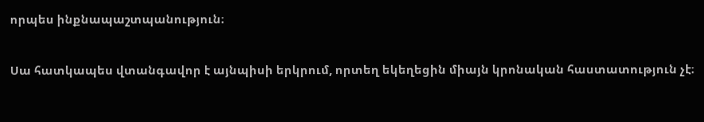որպես ինքնապաշտպանություն։

Սա հատկապես վտանգավոր է այնպիսի երկրում, որտեղ եկեղեցին միայն կրոնական հաստատություն չէ։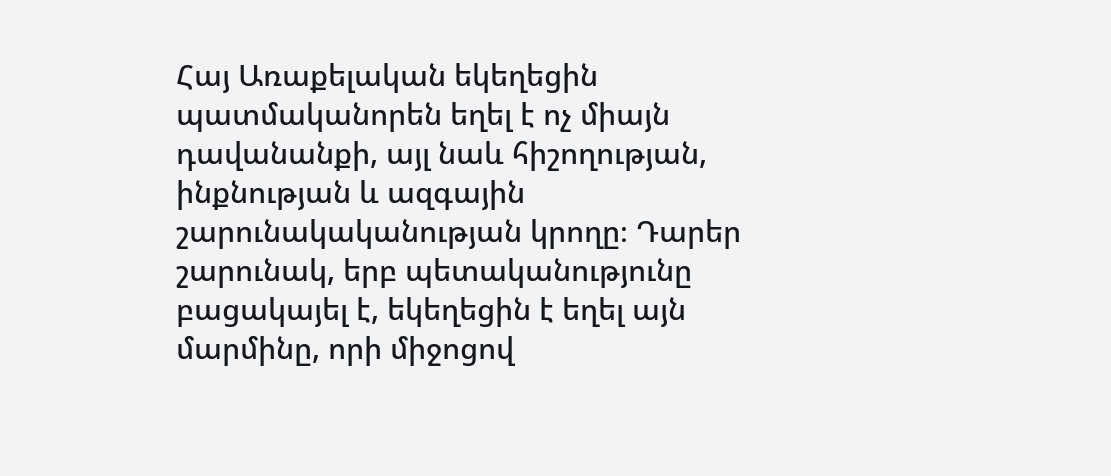Հայ Առաքելական եկեղեցին պատմականորեն եղել է ոչ միայն դավանանքի, այլ նաև հիշողության, ինքնության և ազգային շարունակականության կրողը։ Դարեր շարունակ, երբ պետականությունը բացակայել է, եկեղեցին է եղել այն մարմինը, որի միջոցով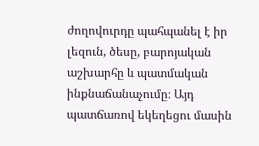ժողովուրդը պահպանել է իր լեզուն, ծեսը, բարոյական աշխարհը և պատմական ինքնաճանաչումը։ Այդ պատճառով եկեղեցու մասին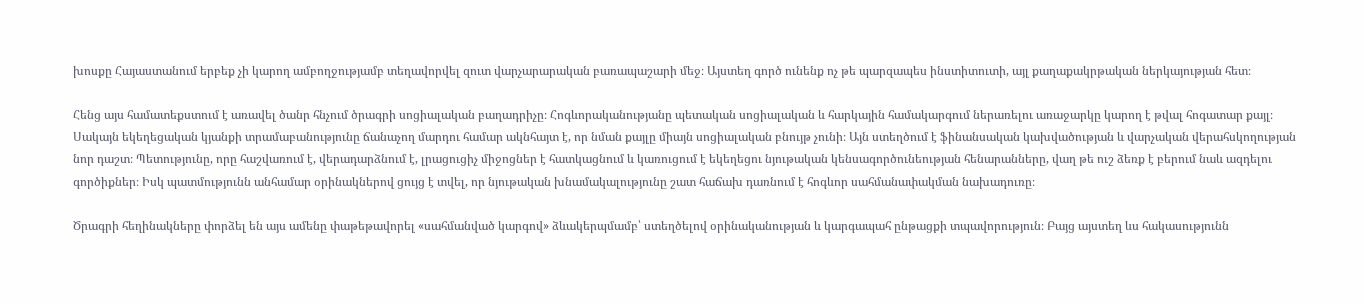խոսքը Հայաստանում երբեք չի կարող ամբողջությամբ տեղավորվել զուտ վարչարարական բառապաշարի մեջ։ Այստեղ գործ ունենք ոչ թե պարզապես ինստիտուտի, այլ քաղաքակրթական ներկայության հետ։

Հենց այս համատեքստում է առավել ծանր հնչում ծրագրի սոցիալական բաղադրիչը։ Հոգևորականությանը պետական սոցիալական և հարկային համակարգում ներառելու առաջարկը կարող է թվալ հոգատար քայլ։ Սակայն եկեղեցական կյանքի տրամաբանությունը ճանաչող մարդու համար ակնհայտ է, որ նման քայլը միայն սոցիալական բնույթ չունի։ Այն ստեղծում է ֆինանսական կախվածության և վարչական վերահսկողության նոր դաշտ։ Պետությունը, որը հաշվառում է, վերադարձնում է, լրացուցիչ միջոցներ է հատկացնում և կառուցում է եկեղեցու նյութական կենսագործունեության հենարանները, վաղ թե ուշ ձեռք է բերում նաև ազդելու գործիքներ։ Իսկ պատմությունն անհամար օրինակներով ցույց է տվել, որ նյութական խնամակալությունը շատ հաճախ դառնում է հոգևոր սահմանափակման նախադուռը։

Ծրագրի հեղինակները փորձել են այս ամենը փաթեթավորել «սահմանված կարգով» ձևակերպմամբ՝ ստեղծելով օրինականության և կարգապահ ընթացքի տպավորություն։ Բայց այստեղ ևս հակասությունն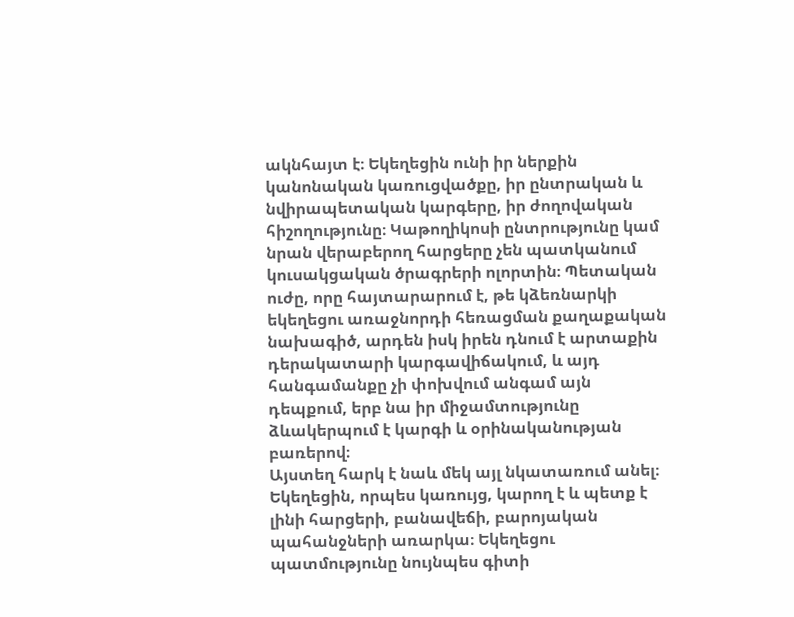ակնհայտ է։ Եկեղեցին ունի իր ներքին կանոնական կառուցվածքը, իր ընտրական և նվիրապետական կարգերը, իր ժողովական հիշողությունը։ Կաթողիկոսի ընտրությունը կամ նրան վերաբերող հարցերը չեն պատկանում կուսակցական ծրագրերի ոլորտին։ Պետական ուժը, որը հայտարարում է, թե կձեռնարկի եկեղեցու առաջնորդի հեռացման քաղաքական նախագիծ, արդեն իսկ իրեն դնում է արտաքին դերակատարի կարգավիճակում, և այդ հանգամանքը չի փոխվում անգամ այն դեպքում, երբ նա իր միջամտությունը ձևակերպում է կարգի և օրինականության բառերով։
Այստեղ հարկ է նաև մեկ այլ նկատառում անել։ Եկեղեցին, որպես կառույց, կարող է և պետք է լինի հարցերի, բանավեճի, բարոյական պահանջների առարկա։ Եկեղեցու պատմությունը նույնպես գիտի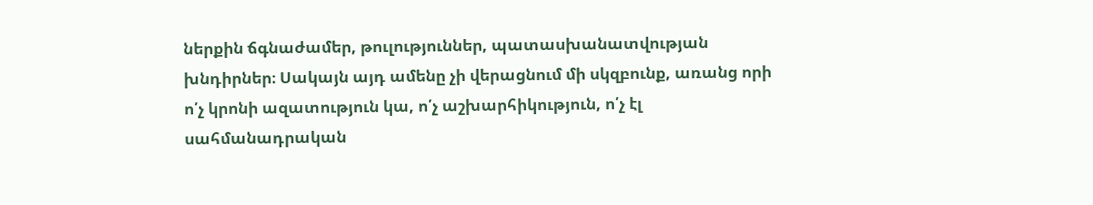ներքին ճգնաժամեր, թուլություններ, պատասխանատվության խնդիրներ։ Սակայն այդ ամենը չի վերացնում մի սկզբունք, առանց որի ո՛չ կրոնի ազատություն կա, ո՛չ աշխարհիկություն, ո՛չ էլ սահմանադրական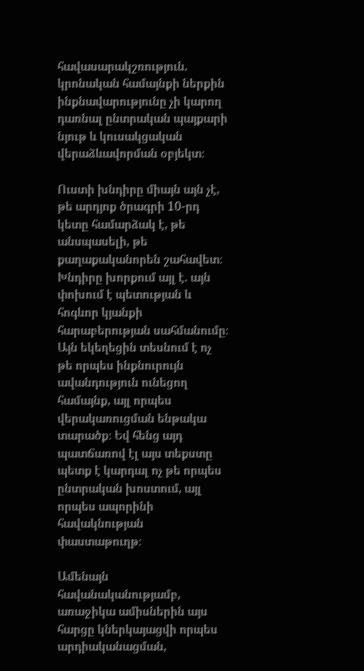հավասարակշռություն. կրոնական համայնքի ներքին ինքնավարությունը չի կարող դառնալ ընտրական պայքարի նյութ և կուսակցական վերաձևավորման օբյեկտ։

Ուստի խնդիրը միայն այն չէ, թե արդյոք ծրագրի 10-րդ կետը համարձակ է, թե անսպասելի, թե քաղաքականորեն շահավետ։ Խնդիրը խորքում այլ է. այն փոխում է պետության և հոգևոր կյանքի հարաբերության սահմանումը։ Այն եկեղեցին տեսնում է ոչ թե որպես ինքնուրույն ավանդություն ունեցող համայնք, այլ որպես վերակառուցման ենթակա տարածք։ Եվ հենց այդ պատճառով էլ այս տեքստը պետք է կարդալ ոչ թե որպես ընտրական խոստում, այլ որպես ապորինի հավակնության փաստաթուղթ։

Ամենայն հավանականությամբ, առաջիկա ամիսներին այս հարցը կներկայացվի որպես արդիականացման,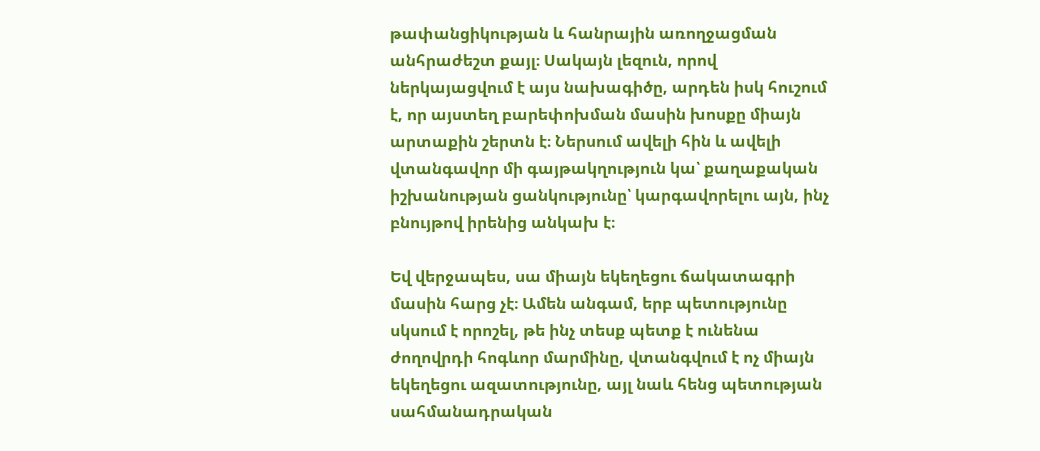թափանցիկության և հանրային առողջացման անհրաժեշտ քայլ։ Սակայն լեզուն, որով ներկայացվում է այս նախագիծը, արդեն իսկ հուշում է, որ այստեղ բարեփոխման մասին խոսքը միայն արտաքին շերտն է։ Ներսում ավելի հին և ավելի վտանգավոր մի գայթակղություն կա՝ քաղաքական իշխանության ցանկությունը՝ կարգավորելու այն, ինչ բնույթով իրենից անկախ է։

Եվ վերջապես, սա միայն եկեղեցու ճակատագրի մասին հարց չէ։ Ամեն անգամ, երբ պետությունը սկսում է որոշել, թե ինչ տեսք պետք է ունենա ժողովրդի հոգևոր մարմինը, վտանգվում է ոչ միայն եկեղեցու ազատությունը, այլ նաև հենց պետության սահմանադրական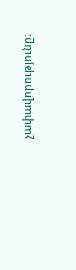չափավորությունը։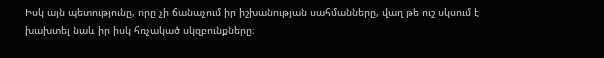Իսկ այն պետությունը, որը չի ճանաչում իր իշխանության սահմանները, վաղ թե ուշ սկսում է խախտել նաև իր իսկ հռչակած սկզբունքները։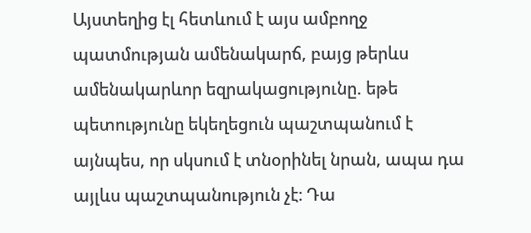Այստեղից էլ հետևում է այս ամբողջ պատմության ամենակարճ, բայց թերևս ամենակարևոր եզրակացությունը. եթե պետությունը եկեղեցուն պաշտպանում է այնպես, որ սկսում է տնօրինել նրան, ապա դա այլևս պաշտպանություն չէ։ Դա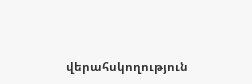վերահսկողություն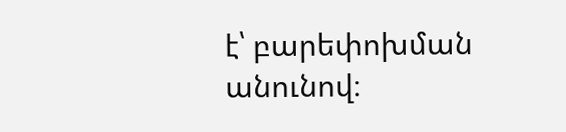է՝ բարեփոխման անունով։